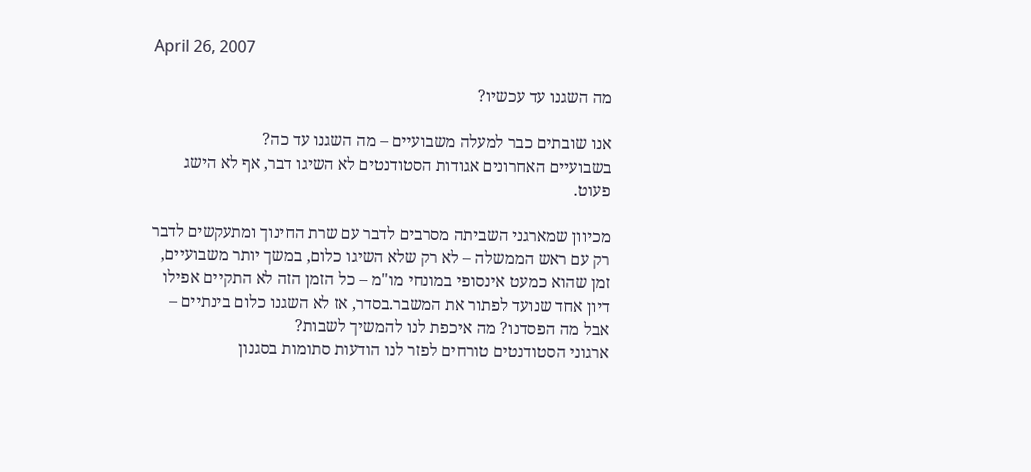April 26, 2007

מה השגנו עד עכשיו?

אנו שובתים כבר למעלה משבועיים – מה השגנו עד כה?
בשבועיים האחרונים אגודות הסטודנטים לא השיגו דבר, אף לא הישג פעוט.

מכיוון שמארגני השביתה מסרבים לדבר עם שרת החינוך ומתעקשים לדבר רק עם ראש הממשלה – לא רק שלא השיגו כלום, במשך יותר משבועיים, זמן שהוא כמעט אינסופי במונחי מו"מ – כל הזמן הזה לא התקיים אפילו דיון אחד שנועד לפתור את המשבר.בסדר, אז לא השגנו כלום בינתיים – אבל מה הפסדנו? מה איכפת לנו להמשיך לשבות?
ארגוני הסטודנטים טורחים לפזר לנו הודעות סתומות בסגנון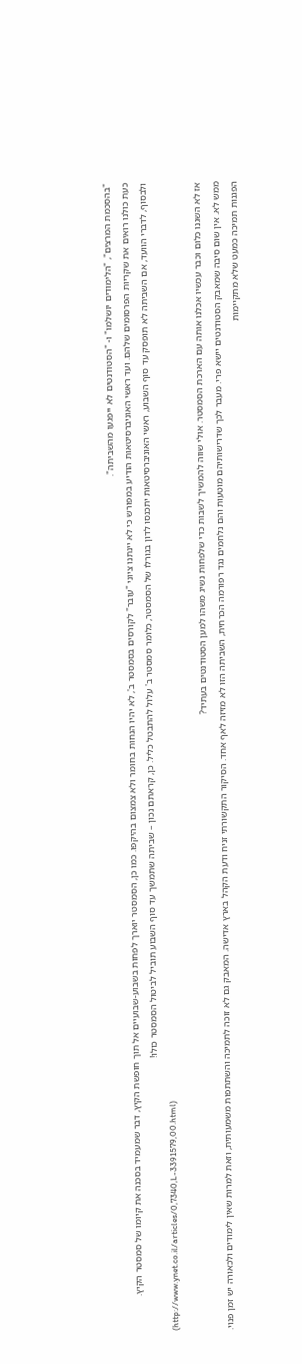"בהסכמת המרצים", "הלימודים יושלמו" ו- "הסטודנטים לא ייפגעו מהשביתה".
כעת כולנו רואים את שקריות הפרסומים שלהם. ועד ראשי האוניברסיטאות הודיע במפורש כי לא יינתנו ציוני "עובר" לקורסים בסמסטר ב', לא יהיו הנחות בחומר ולא צמצום בהיקפו. כמו כן, הסמסטר יוארך לפחות בשבוע-שבועיים אל תוך חופשת הקיץ, דבר שמעמיד בסכנה את קיומו של סמסטר הקיץ.
ולבסוף, לדברי הוועד, אם השביתה לא תופסק עד סוף השבוע, ראשי האוניברסיטאות יתכנסו לדון בגורלו של הסמסטר, כלומר סמסטר ב' עלול להתבטל כליל. כן, קראתם נכון – שביתה שתמשך עד סוף השבוע תוביל לביטול הסמסטר כולו!
(http://www.ynet.co.il/articles/0,7340,L-3391579,00.html)

אז לא השגנו כלום וכבר עכשיו אכלנו אותה עם הארכת הסמסטר. אולי שווה להמשיך לשבות כדי שלפחות נשיג משהו למען הסטודנטים בעתיד?
ממש לא. אין שום סיבה שמאבק הסטודנטים יישא פרי. מעבר לכך שדרישותיהם מוטעות והם נלחמים נגד רפורמה הכרחית, השביתה הזו לא מזיזה לאף אחד. הסיקור התקשורתי זניח ודעת הקהל בארץ אדישה. המאבק גם לא זוכה לתמיכה והשתתפות משמעותית, וזאת למרות שאין לימודים ולכאורה יש זמן פנוי.
הפגנות תמיכה כמעט שלא מתקיימות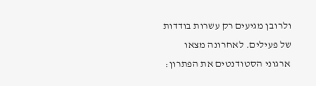ולרובן מגיעים רק עשרות בודדות של פעילים. לאחרונה מצאו ארגוני הסטודנטים את הפתרון: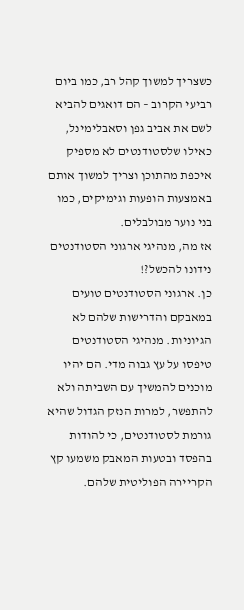כשצריך למשוך קהל רב, כמו ביום רביעי הקרוב – הם דואגים להביא לשם את אביב גפן וסאבלימינל, כאילו שלסטודנטים לא מספיק איכפת מהתוכן וצריך למשוך אותם באמצעות הופעות וגימיקים, כמו בני נוער מבולבלים.
אז מה, מנהיגי ארגוני הסטודנטים נידונו להכשל?!
כן. ארגוני הסטודנטים טועים במאבקם והדרישות שלהם לא הגיוניות. מנהיגי הסטודנטים טיפסו על עץ גבוה מדי. הם יהיו מוכנים להמשיך עם השביתה ולא להתפשר, למרות הנזק הגדול שהיא גורמת לסטודנטים, כי להודות בהפסד ובטעות המאבק משמעו קץ הקריירה הפוליטית שלהם.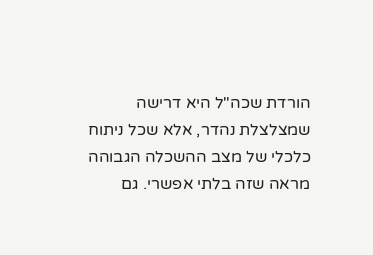הורדת שכה"ל היא דרישה שמצלצלת נהדר, אלא שכל ניתוח כלכלי של מצב ההשכלה הגבוהה מראה שזה בלתי אפשרי. גם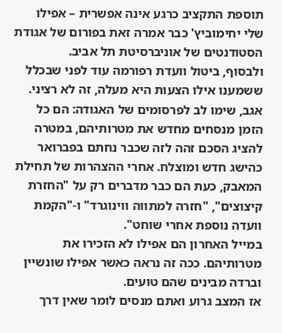תוספת התקציב כרגע אינה אפשרית – אפילו שלי יחימוביץ' כבר אמרה זאת בפורום של אגודת הסטודנטים של אוניברסיטת תל אביב.
ולבסוף, ביטול וועדת רפורמה עוד לפני שבכלל ששמענו אילו הצעות היא מעלה, זה לא רציני. אגב, שימו לב לפרסומים של האגודה: הם כל הזמן מנסחים מחדש את מטרותיהם, במטרה להציג הסכם זהה לזה שכבר נחתם בפברואר כהישג חדש ומוצלח. אחרי ההצהרות של תחילת המאבק, כעת הם כבר מדברים רק על "החזרת קיצוצים", "חזרה למתווה ווינוגרד" ו-"הקמת וועדה נוספת אחרי שוחט".
במייל האחרון הם אפילו לא הזכירו את מטרותיהם. ככה זה נראה כאשר אפילו שונשיין וברדה מבינים שהם טועים.
אז המצב גרוע ואתם מנסים לומר שאין דרך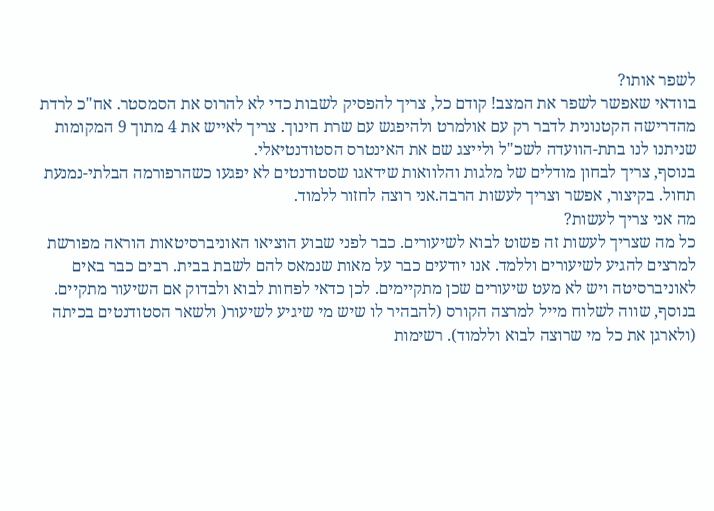לשפר אותו?
בוודאי שאפשר לשפר את המצב! קודם כל, צריך להפסיק לשבות כדי לא להרוס את הסמסטר. אח"כ לרדת מהדרישה הקטנונית לדבר רק עם אולמרט ולהיפגש עם שרת חינוך. צריך לאייש את 4 מתוך 9 המקומות שניתנו לנו בתת-הוועדה לשכ"ל ולייצג שם את האינטרס הסטודנטיאלי.
בנוסף, צריך לבחון מודלים של מלגות והלוואות שידאגו שסטודנטים לא יפגעו כשהרפורמה הבלתי-נמנעת תחול. בקיצור, אפשר וצריך לעשות הרבה.אני רוצה לחזור ללמוד.
מה אני צריך לעשות?
כל מה שצריך לעשות זה פשוט לבוא לשיעורים. כבר לפני שבוע הוציאו האוניברסיטאות הוראה מפורשת למרצים להגיע לשיעורים וללמד. אנו יודעים כבר על מאות שנמאס להם לשבת בבית. רבים כבר באים לאוניברסיטה ויש לא מעט שיעורים שכן מתקיימים. לכן כדאי לפחות לבוא ולבדוק אם השיעור מתקיים. בנוסף, שווה לשלוח מייל למרצה הקורס (להבהיר לו שיש מי שיגיע לשיעור( ולשאר הסטודנטים בכיתה (ולארגן את כל מי שרוצה לבוא וללמוד). רשימות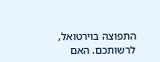התפוצה בוירטואל, לרשותכם. האם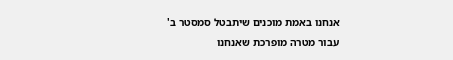אנחנו באמת מוכנים שיתבטל סמסטר ב' עבור מטרה מופרכת שאנחנו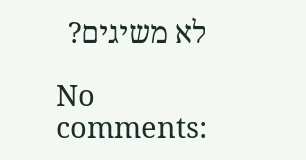לא משיגים?

No comments: